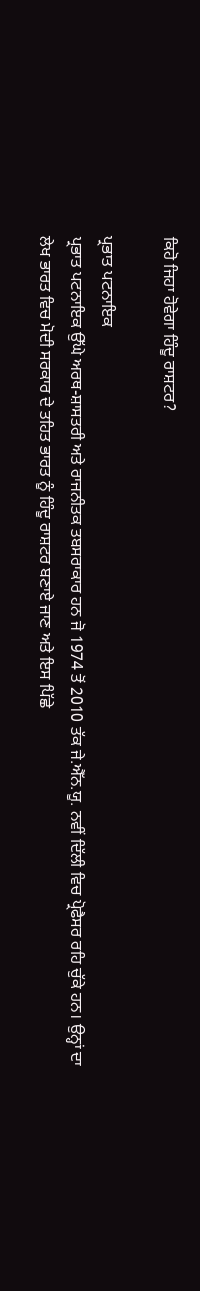ਕਿਹੋ ਜਿਹਾ ਹੋਵੇਗਾ ਹਿੰਦੂ ਰਾਸ਼ਟਰ?

ਪ੍ਰਭਾਤ ਪਟਨਾਇਕ
ਪ੍ਰਭਾਤ ਪਟਨਾਇਕ ਉੱਘੇ ਅਰਥ-ਸ਼ਾਸਤਰੀ ਅਤੇ ਰਾਜਨੀਤਕ ਤਬਸਰਾਕਾਰ ਹਨ ਜੋ 1974 ਤੋਂ 2010 ਤੱਕ ਜੇ.ਐੱਨ.ਯੂ. ਨਵੀਂ ਦਿੱਲੀ ਵਿਚ ਪ੍ਰੋਫੈਸਰ ਰਹਿ ਚੁੱਕੇ ਹਨ। ਉਨ੍ਹਾਂ ਦਾ ਲੇਖ ਭਾਰਤ ਵਿਚ ਮੋਦੀ ਸਰਕਾਰ ਦੇ ਤਹਿਤ ਭਾਰਤ ਨੂੰ ਹਿੰਦੂ ਰਾਸ਼ਟਰ ਬਣਾਏ ਜਾਣ ਅਤੇ ਇਸ ਪਿੱਛੇ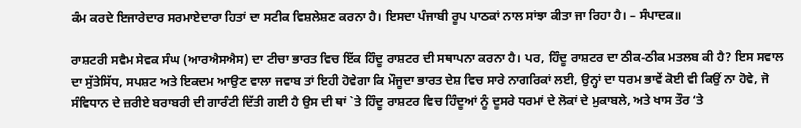ਕੰਮ ਕਰਦੇ ਇਜਾਰੇਦਾਰ ਸਰਮਾਏਦਾਰਾ ਹਿਤਾਂ ਦਾ ਸਟੀਕ ਵਿਸ਼ਲੇਸ਼ਣ ਕਰਨਾ ਹੈ। ਇਸਦਾ ਪੰਜਾਬੀ ਰੂਪ ਪਾਠਕਾਂ ਨਾਲ ਸਾਂਝਾ ਕੀਤਾ ਜਾ ਰਿਹਾ ਹੈ। – ਸੰਪਾਦਕ॥

ਰਾਸ਼ਟਰੀ ਸਵੈਮ ਸੇਵਕ ਸੰਘ (ਆਰਐਸਐਸ) ਦਾ ਟੀਚਾ ਭਾਰਤ ਵਿਚ ਇੱਕ ਹਿੰਦੂ ਰਾਸ਼ਟਰ ਦੀ ਸਥਾਪਨਾ ਕਰਨਾ ਹੈ। ਪਰ, ਹਿੰਦੂ ਰਾਸ਼ਟਰ ਦਾ ਠੀਕ-ਠੀਕ ਮਤਲਬ ਕੀ ਹੈ? ਇਸ ਸਵਾਲ ਦਾ ਸੁੱਤੇਸਿੱਧ, ਸਪਸ਼ਟ ਅਤੇ ਇਕਦਮ ਆਉਣ ਵਾਲਾ ਜਵਾਬ ਤਾਂ ਇਹੀ ਹੋਵੇਗਾ ਕਿ ਮੌਜੂਦਾ ਭਾਰਤ ਦੇਸ਼ ਵਿਚ ਸਾਰੇ ਨਾਗਰਿਕਾਂ ਲਈ, ਉਨ੍ਹਾਂ ਦਾ ਧਰਮ ਭਾਵੇਂ ਕੋਈ ਵੀ ਕਿਉਂ ਨਾ ਹੋਵੇ, ਜੋ ਸੰਵਿਧਾਨ ਦੇ ਜ਼ਰੀਏ ਬਰਾਬਰੀ ਦੀ ਗਾਰੰਟੀ ਦਿੱਤੀ ਗਈ ਹੈ ਉਸ ਦੀ ਥਾਂ `ਤੇ ਹਿੰਦੂ ਰਾਸ਼ਟਰ ਵਿਚ ਹਿੰਦੂਆਂ ਨੂੰ ਦੂਸਰੇ ਧਰਮਾਂ ਦੇ ਲੋਕਾਂ ਦੇ ਮੁਕਾਬਲੇ, ਅਤੇ ਖਾਸ ਤੌਰ ‘ਤੇ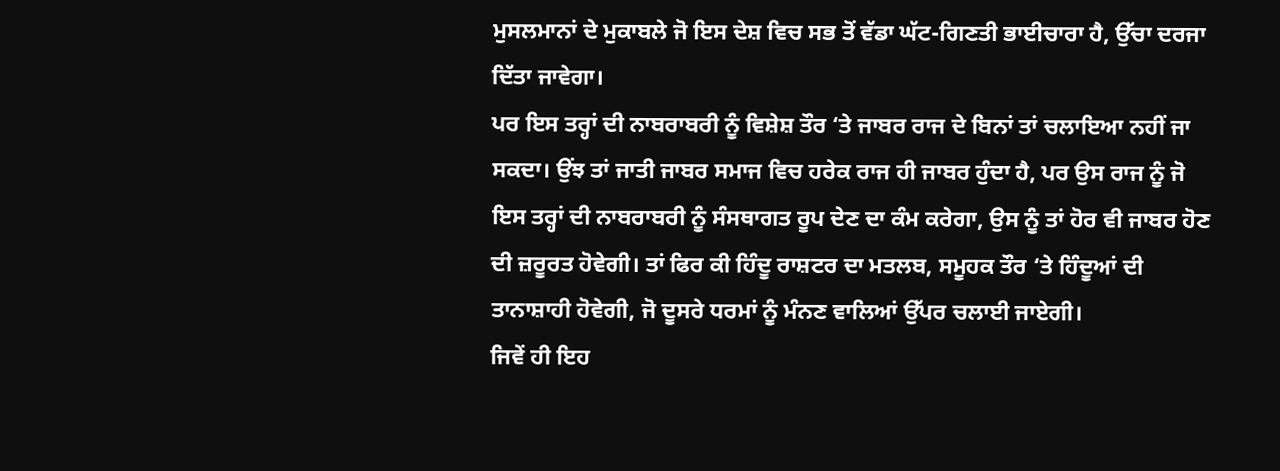ਮੁਸਲਮਾਨਾਂ ਦੇ ਮੁਕਾਬਲੇ ਜੋ ਇਸ ਦੇਸ਼ ਵਿਚ ਸਭ ਤੋਂ ਵੱਡਾ ਘੱਟ-ਗਿਣਤੀ ਭਾਈਚਾਰਾ ਹੈ, ਉੱਚਾ ਦਰਜਾ ਦਿੱਤਾ ਜਾਵੇਗਾ।
ਪਰ ਇਸ ਤਰ੍ਹਾਂ ਦੀ ਨਾਬਰਾਬਰੀ ਨੂੰ ਵਿਸ਼ੇਸ਼ ਤੌਰ ‘ਤੇ ਜਾਬਰ ਰਾਜ ਦੇ ਬਿਨਾਂ ਤਾਂ ਚਲਾਇਆ ਨਹੀਂ ਜਾ ਸਕਦਾ। ਉਂਝ ਤਾਂ ਜਾਤੀ ਜਾਬਰ ਸਮਾਜ ਵਿਚ ਹਰੇਕ ਰਾਜ ਹੀ ਜਾਬਰ ਹੁੰਦਾ ਹੈ, ਪਰ ਉਸ ਰਾਜ ਨੂੰ ਜੋ ਇਸ ਤਰ੍ਹਾਂ ਦੀ ਨਾਬਰਾਬਰੀ ਨੂੰ ਸੰਸਥਾਗਤ ਰੂਪ ਦੇਣ ਦਾ ਕੰਮ ਕਰੇਗਾ, ਉਸ ਨੂੰ ਤਾਂ ਹੋਰ ਵੀ ਜਾਬਰ ਹੋਣ ਦੀ ਜ਼ਰੂਰਤ ਹੋਵੇਗੀ। ਤਾਂ ਫਿਰ ਕੀ ਹਿੰਦੂ ਰਾਸ਼ਟਰ ਦਾ ਮਤਲਬ, ਸਮੂਹਕ ਤੌਰ ‘ਤੇ ਹਿੰਦੂਆਂ ਦੀ ਤਾਨਾਸ਼ਾਹੀ ਹੋਵੇਗੀ, ਜੋ ਦੂਸਰੇ ਧਰਮਾਂ ਨੂੰ ਮੰਨਣ ਵਾਲਿਆਂ ਉੱਪਰ ਚਲਾਈ ਜਾਏਗੀ।
ਜਿਵੇਂ ਹੀ ਇਹ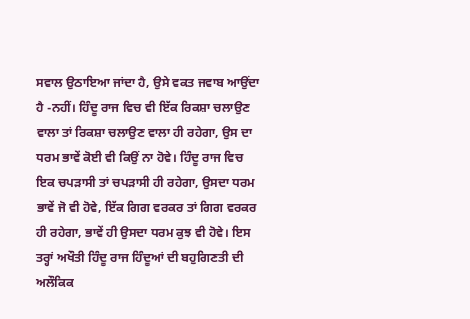ਸਵਾਲ ਉਠਾਇਆ ਜਾਂਦਾ ਹੈ, ਉਸੇ ਵਕਤ ਜਵਾਬ ਆਉਂਦਾ ਹੈ -ਨਹੀਂ। ਹਿੰਦੂ ਰਾਜ ਵਿਚ ਵੀ ਇੱਕ ਰਿਕਸ਼ਾ ਚਲਾਉਣ ਵਾਲਾ ਤਾਂ ਰਿਕਸ਼ਾ ਚਲਾਉਣ ਵਾਲਾ ਹੀ ਰਹੇਗਾ, ਉਸ ਦਾ ਧਰਮ ਭਾਵੇਂ ਕੋਈ ਵੀ ਕਿਉਂ ਨਾ ਹੋਵੇ। ਹਿੰਦੂ ਰਾਜ ਵਿਚ ਇਕ ਚਪੜਾਸੀ ਤਾਂ ਚਪੜਾਸੀ ਹੀ ਰਹੇਗਾ, ਉਸਦਾ ਧਰਮ ਭਾਵੇਂ ਜੋ ਵੀ ਹੋਵੇ, ਇੱਕ ਗਿਗ ਵਰਕਰ ਤਾਂ ਗਿਗ ਵਰਕਰ ਹੀ ਰਹੇਗਾ, ਭਾਵੇਂ ਹੀ ਉਸਦਾ ਧਰਮ ਕੁਝ ਵੀ ਹੋਵੇ। ਇਸ ਤਰ੍ਹਾਂ ਅਖੌਤੀ ਹਿੰਦੂ ਰਾਜ ਹਿੰਦੂਆਂ ਦੀ ਬਹੁਗਿਣਤੀ ਦੀ ਅਲੌਕਿਕ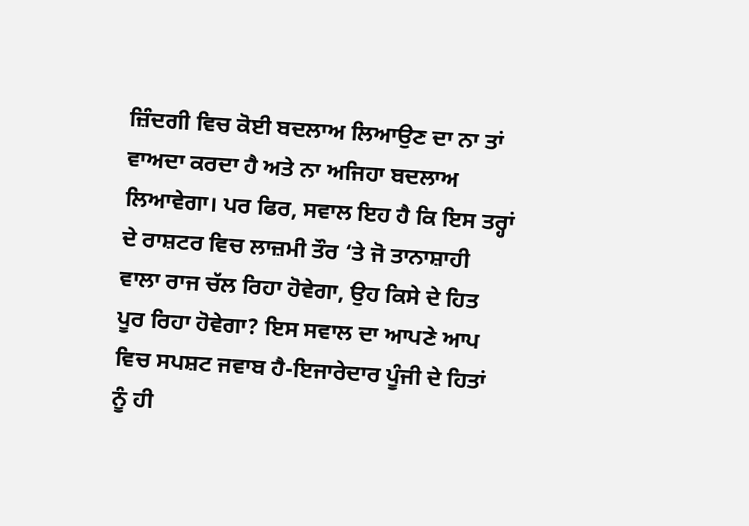ਜ਼ਿੰਦਗੀ ਵਿਚ ਕੋਈ ਬਦਲਾਅ ਲਿਆਉਣ ਦਾ ਨਾ ਤਾਂ ਵਾਅਦਾ ਕਰਦਾ ਹੈ ਅਤੇ ਨਾ ਅਜਿਹਾ ਬਦਲਾਅ ਲਿਆਵੇਗਾ। ਪਰ ਫਿਰ, ਸਵਾਲ ਇਹ ਹੈ ਕਿ ਇਸ ਤਰ੍ਹਾਂ ਦੇ ਰਾਸ਼ਟਰ ਵਿਚ ਲਾਜ਼ਮੀ ਤੌਰ ‘ਤੇ ਜੋ ਤਾਨਾਸ਼ਾਹੀ ਵਾਲਾ ਰਾਜ ਚੱਲ ਰਿਹਾ ਹੋਵੇਗਾ, ਉਹ ਕਿਸੇ ਦੇ ਹਿਤ ਪੂਰ ਰਿਹਾ ਹੋਵੇਗਾ? ਇਸ ਸਵਾਲ ਦਾ ਆਪਣੇ ਆਪ ਵਿਚ ਸਪਸ਼ਟ ਜਵਾਬ ਹੈ-ਇਜਾਰੇਦਾਰ ਪੂੰਜੀ ਦੇ ਹਿਤਾਂ ਨੂੰ ਹੀ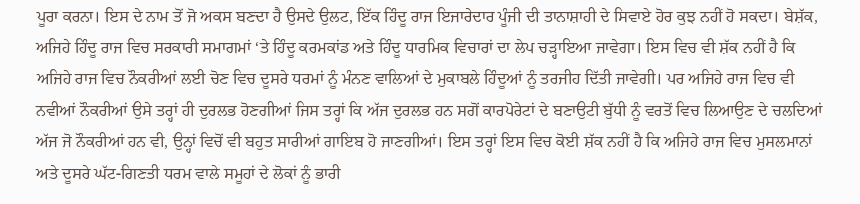ਪੂਰਾ ਕਰਨਾ। ਇਸ ਦੇ ਨਾਮ ਤੋਂ ਜੋ ਅਕਸ ਬਣਦਾ ਹੈ ਉਸਦੇ ਉਲਟ, ਇੱਕ ਹਿੰਦੂ ਰਾਜ ਇਜਾਰੇਦਾਰ ਪੂੰਜੀ ਦੀ ਤਾਨਾਸ਼ਾਹੀ ਦੇ ਸਿਵਾਏ ਹੋਰ ਕੁਝ ਨਹੀਂ ਹੋ ਸਕਦਾ। ਬੇਸ਼ੱਕ, ਅਜਿਹੇ ਹਿੰਦੂ ਰਾਜ ਵਿਚ ਸਰਕਾਰੀ ਸਮਾਗਮਾਂ ‘ਤੇ ਹਿੰਦੂ ਕਰਮਕਾਂਡ ਅਤੇ ਹਿੰਦੂ ਧਾਰਮਿਕ ਵਿਚਾਰਾਂ ਦਾ ਲੇਪ ਚੜ੍ਹਾਇਆ ਜਾਵੇਗਾ। ਇਸ ਵਿਚ ਵੀ ਸ਼ੱਕ ਨਹੀਂ ਹੈ ਕਿ ਅਜਿਹੇ ਰਾਜ ਵਿਚ ਨੌਕਰੀਆਂ ਲਈ ਚੋਣ ਵਿਚ ਦੂਸਰੇ ਧਰਮਾਂ ਨੂੰ ਮੰਨਣ ਵਾਲਿਆਂ ਦੇ ਮੁਕਾਬਲੇ ਹਿੰਦੂਆਂ ਨੂੰ ਤਰਜੀਹ ਦਿੱਤੀ ਜਾਵੇਗੀ। ਪਰ ਅਜਿਹੇ ਰਾਜ ਵਿਚ ਵੀ ਨਵੀਆਂ ਨੌਕਰੀਆਂ ਉਸੇ ਤਰ੍ਹਾਂ ਹੀ ਦੁਰਲਭ ਹੋਣਗੀਆਂ ਜਿਸ ਤਰ੍ਹਾਂ ਕਿ ਅੱਜ ਦੁਰਲਭ ਹਨ ਸਗੋਂ ਕਾਰਪੋਰੇਟਾਂ ਦੇ ਬਣਾਉਟੀ ਬੁੱਧੀ ਨੂੰ ਵਰਤੋਂ ਵਿਚ ਲਿਆਉਣ ਦੇ ਚਲਦਿਆਂ ਅੱਜ ਜੋ ਨੌਕਰੀਆਂ ਹਨ ਵੀ, ਉਨ੍ਹਾਂ ਵਿਚੋਂ ਵੀ ਬਹੁਤ ਸਾਰੀਆਂ ਗਾਇਬ ਹੋ ਜਾਣਗੀਆਂ। ਇਸ ਤਰ੍ਹਾਂ ਇਸ ਵਿਚ ਕੋਈ ਸ਼ੱਕ ਨਹੀਂ ਹੈ ਕਿ ਅਜਿਹੇ ਰਾਜ ਵਿਚ ਮੁਸਲਮਾਨਾਂ ਅਤੇ ਦੂਸਰੇ ਘੱਟ-ਗਿਣਤੀ ਧਰਮ ਵਾਲੇ ਸਮੂਹਾਂ ਦੇ ਲੋਕਾਂ ਨੂੰ ਭਾਰੀ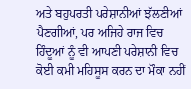ਅਤੇ ਬਹੁਪਰਤੀ ਪਰੇਸ਼ਾਨੀਆਂ ਝੱਲਣੀਆਂ ਪੈਣਗੀਆਂ, ਪਰ ਅਜਿਹੇ ਰਾਜ ਵਿਚ ਹਿੰਦੂਆਂ ਨੂੰ ਵੀ ਆਪਣੀ ਪਰੇਸ਼ਾਨੀ ਵਿਚ ਕੋਈ ਕਮੀ ਮਹਿਸੂਸ ਕਰਨ ਦਾ ਮੌਕਾ ਨਹੀਂ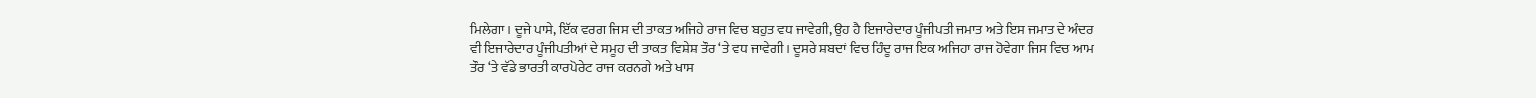ਮਿਲੇਗਾ। ਦੂਜੇ ਪਾਸੇ, ਇੱਕ ਵਰਗ ਜਿਸ ਦੀ ਤਾਕਤ ਅਜਿਹੇ ਰਾਜ ਵਿਚ ਬਹੁਤ ਵਧ ਜਾਵੇਗੀ, ਉਹ ਹੈ ਇਜਾਰੇਦਾਰ ਪੂੰਜੀਪਤੀ ਜਮਾਤ ਅਤੇ ਇਸ ਜਮਾਤ ਦੇ ਅੰਦਰ ਵੀ ਇਜਾਰੇਦਾਰ ਪੂੰਜੀਪਤੀਆਂ ਦੇ ਸਮੂਹ ਦੀ ਤਾਕਤ ਵਿਸ਼ੇਸ਼ ਤੌਰ ‘ਤੇ ਵਧ ਜਾਵੇਗੀ। ਦੂਸਰੇ ਸ਼ਬਦਾਂ ਵਿਚ ਹਿੰਦੂ ਰਾਜ ਇਕ ਅਜਿਹਾ ਰਾਜ ਹੋਵੇਗਾ ਜਿਸ ਵਿਚ ਆਮ ਤੌਰ ‘ਤੇ ਵੱਡੇ ਭਾਰਤੀ ਕਾਰਪੋਰੇਟ ਰਾਜ ਕਰਨਗੇ ਅਤੇ ਖਾਸ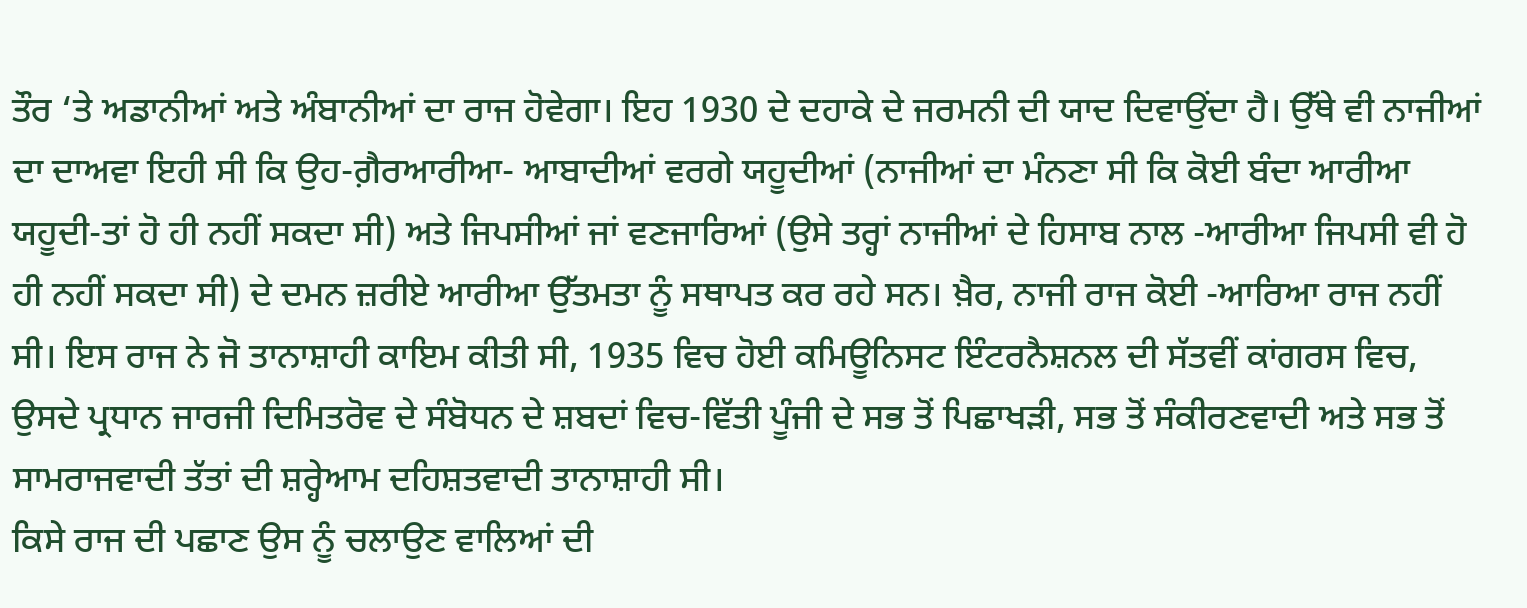ਤੌਰ ‘ਤੇ ਅਡਾਨੀਆਂ ਅਤੇ ਅੰਬਾਨੀਆਂ ਦਾ ਰਾਜ ਹੋਵੇਗਾ। ਇਹ 1930 ਦੇ ਦਹਾਕੇ ਦੇ ਜਰਮਨੀ ਦੀ ਯਾਦ ਦਿਵਾਉਂਦਾ ਹੈ। ਉੱਥੇ ਵੀ ਨਾਜੀਆਂ ਦਾ ਦਾਅਵਾ ਇਹੀ ਸੀ ਕਿ ਉਹ-ਗ਼ੈਰਆਰੀਆ- ਆਬਾਦੀਆਂ ਵਰਗੇ ਯਹੂਦੀਆਂ (ਨਾਜੀਆਂ ਦਾ ਮੰਨਣਾ ਸੀ ਕਿ ਕੋਈ ਬੰਦਾ ਆਰੀਆ ਯਹੂਦੀ-ਤਾਂ ਹੋ ਹੀ ਨਹੀਂ ਸਕਦਾ ਸੀ) ਅਤੇ ਜਿਪਸੀਆਂ ਜਾਂ ਵਣਜਾਰਿਆਂ (ਉਸੇ ਤਰ੍ਹਾਂ ਨਾਜੀਆਂ ਦੇ ਹਿਸਾਬ ਨਾਲ -ਆਰੀਆ ਜਿਪਸੀ ਵੀ ਹੋ ਹੀ ਨਹੀਂ ਸਕਦਾ ਸੀ) ਦੇ ਦਮਨ ਜ਼ਰੀਏ ਆਰੀਆ ਉੱਤਮਤਾ ਨੂੰ ਸਥਾਪਤ ਕਰ ਰਹੇ ਸਨ। ਖ਼ੈਰ, ਨਾਜੀ ਰਾਜ ਕੋਈ -ਆਰਿਆ ਰਾਜ ਨਹੀਂ ਸੀ। ਇਸ ਰਾਜ ਨੇ ਜੋ ਤਾਨਾਸ਼ਾਹੀ ਕਾਇਮ ਕੀਤੀ ਸੀ, 1935 ਵਿਚ ਹੋਈ ਕਮਿਊਨਿਸਟ ਇੰਟਰਨੈਸ਼ਨਲ ਦੀ ਸੱਤਵੀਂ ਕਾਂਗਰਸ ਵਿਚ, ਉਸਦੇ ਪ੍ਰਧਾਨ ਜਾਰਜੀ ਦਿਮਿਤਰੋਵ ਦੇ ਸੰਬੋਧਨ ਦੇ ਸ਼ਬਦਾਂ ਵਿਚ-ਵਿੱਤੀ ਪੂੰਜੀ ਦੇ ਸਭ ਤੋਂ ਪਿਛਾਖੜੀ, ਸਭ ਤੋਂ ਸੰਕੀਰਣਵਾਦੀ ਅਤੇ ਸਭ ਤੋਂ ਸਾਮਰਾਜਵਾਦੀ ਤੱਤਾਂ ਦੀ ਸ਼ਰ੍ਹੇਆਮ ਦਹਿਸ਼ਤਵਾਦੀ ਤਾਨਾਸ਼ਾਹੀ ਸੀ।
ਕਿਸੇ ਰਾਜ ਦੀ ਪਛਾਣ ਉਸ ਨੂੰ ਚਲਾਉਣ ਵਾਲਿਆਂ ਦੀ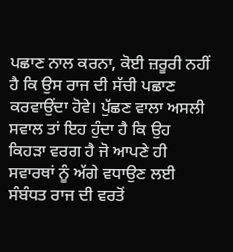ਪਛਾਣ ਨਾਲ ਕਰਨਾ, ਕੋਈ ਜ਼ਰੂਰੀ ਨਹੀਂ ਹੈ ਕਿ ਉਸ ਰਾਜ ਦੀ ਸੱਚੀ ਪਛਾਣ ਕਰਵਾਉਂਦਾ ਹੋਵੇ। ਪੁੱਛਣ ਵਾਲਾ ਅਸਲੀ ਸਵਾਲ ਤਾਂ ਇਹ ਹੁੰਦਾ ਹੈ ਕਿ ਉਹ ਕਿਹੜਾ ਵਰਗ ਹੈ ਜੋ ਆਪਣੇ ਹੀ ਸਵਾਰਥਾਂ ਨੂੰ ਅੱਗੇ ਵਧਾਉਣ ਲਈ ਸੰਬੰਧਤ ਰਾਜ ਦੀ ਵਰਤੋਂ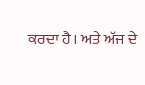ਕਰਦਾ ਹੈ। ਅਤੇ ਅੱਜ ਦੇ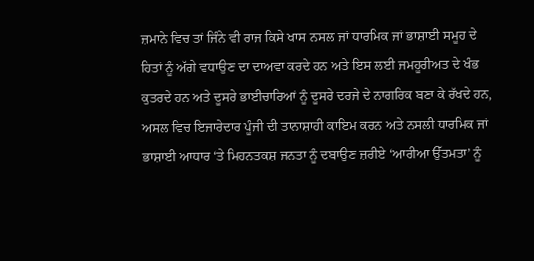ਜ਼ਮਾਨੇ ਵਿਚ ਤਾਂ ਜਿੰਨੇ ਵੀ ਰਾਜ ਕਿਸੇ ਖਾਸ ਨਸਲ ਜਾਂ ਧਾਰਮਿਕ ਜਾਂ ਭਾਸ਼ਾਈ ਸਮੂਹ ਦੇ ਹਿਤਾਂ ਨੂੰ ਅੱਗੇ ਵਧਾਉਣ ਦਾ ਦਾਅਵਾ ਕਰਦੇ ਹਨ ਅਤੇ ਇਸ ਲਈ ਜਮਹੂਰੀਅਤ ਦੇ ਖੰਭ ਕੁਤਰਦੇ ਹਨ ਅਤੇ ਦੂਸਰੇ ਭਾਈਚਾਰਿਆਂ ਨੂੰ ਦੂਸਰੇ ਦਰਜੇ ਦੇ ਨਾਗਰਿਕ ਬਣਾ ਕੇ ਰੱਖਦੇ ਹਨ, ਅਸਲ ਵਿਚ ਇਜਾਰੇਦਾਰ ਪੂੰਜੀ ਦੀ ਤਾਨਾਸ਼ਾਹੀ ਕਾਇਮ ਕਰਨ ਅਤੇ ਨਸਲੀ ਧਾਰਮਿਕ ਜਾਂ ਭਾਸ਼ਾਈ ਆਧਾਰ ‘ਤੇ ਮਿਹਨਤਕਸ਼ ਜਨਤਾ ਨੂੰ ਦਬਾਉਣ ਜ਼ਰੀਏ ‘ਆਰੀਆ ਉੱਤਮਤਾ’ ਨੂੰ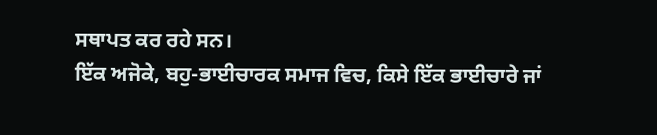ਸਥਾਪਤ ਕਰ ਰਹੇ ਸਨ।
ਇੱਕ ਅਜੋਕੇ, ਬਹੁ-ਭਾਈਚਾਰਕ ਸਮਾਜ ਵਿਚ, ਕਿਸੇ ਇੱਕ ਭਾਈਚਾਰੇ ਜਾਂ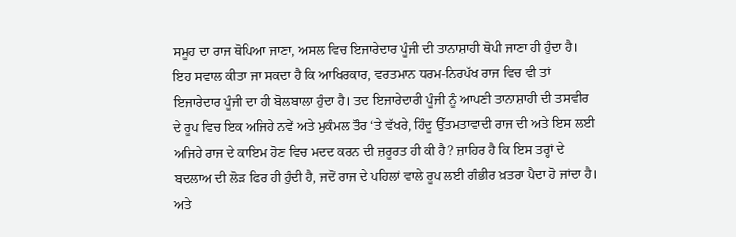ਸਮੂਹ ਦਾ ਰਾਜ ਥੋਪਿਆ ਜਾਣਾ, ਅਸਲ ਵਿਚ ਇਜਾਰੇਦਾਰ ਪੂੰਜੀ ਦੀ ਤਾਨਾਸ਼ਾਹੀ ਥੋਪੀ ਜਾਣਾ ਹੀ ਹੁੰਦਾ ਹੈ। ਇਹ ਸਵਾਲ ਕੀਤਾ ਜਾ ਸਕਦਾ ਹੈ ਕਿ ਆਖਿਰਕਾਰ, ਵਰਤਮਾਨ ਧਰਮ-ਨਿਰਪੱਖ ਰਾਜ ਵਿਚ ਵੀ ਤਾਂ ਇਜਾਰੇਦਾਰ ਪੂੰਜੀ ਦਾ ਹੀ ਬੋਲਬਾਲਾ ਹੁੰਦਾ ਹੈ। ਤਦ ਇਜਾਰੇਦਾਰੀ ਪੂੰਜੀ ਨੂੰ ਆਪਣੀ ਤਾਨਾਸ਼ਾਹੀ ਦੀ ਤਸਵੀਰ ਦੇ ਰੂਪ ਵਿਚ ਇਕ ਅਜਿਹੇ ਨਵੇਂ ਅਤੇ ਮੁਕੰਮਲ ਤੌਰ ‘ਤੇ ਵੱਖਰੇ, ਹਿੰਦੂ ਉੱਤਮਤਾਵਾਦੀ ਰਾਜ ਦੀ ਅਤੇ ਇਸ ਲਈ ਅਜਿਹੇ ਰਾਜ ਦੇ ਕਾਇਮ ਹੋਣ ਵਿਚ ਮਦਦ ਕਰਨ ਦੀ ਜ਼ਰੂਰਤ ਹੀ ਕੀ ਹੈ? ਜ਼ਾਹਿਰ ਹੈ ਕਿ ਇਸ ਤਰ੍ਹਾਂ ਦੇ ਬਦਲਾਅ ਦੀ ਲੋੜ ਫਿਰ ਹੀ ਹੁੰਦੀ ਹੈ, ਜਦੋਂ ਰਾਜ ਦੇ ਪਹਿਲਾਂ ਵਾਲੇ ਰੂਪ ਲਈ ਗੰਭੀਰ ਖ਼ਤਰਾ ਪੈਦਾ ਹੋ ਜਾਂਦਾ ਹੈ। ਅਤੇ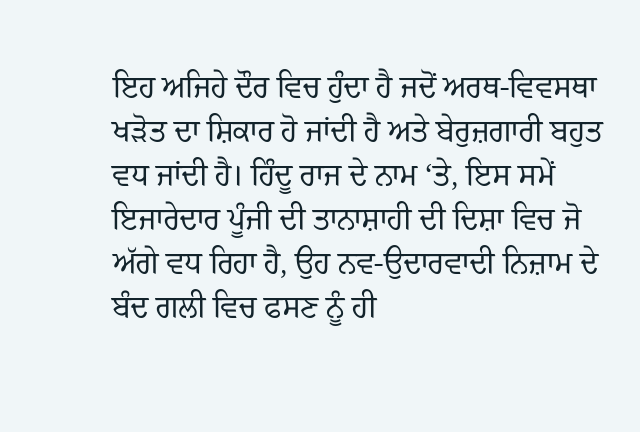ਇਹ ਅਜਿਹੇ ਦੌਰ ਵਿਚ ਹੁੰਦਾ ਹੈ ਜਦੋਂ ਅਰਥ-ਵਿਵਸਥਾ ਖੜੋਤ ਦਾ ਸ਼ਿਕਾਰ ਹੋ ਜਾਂਦੀ ਹੈ ਅਤੇ ਬੇਰੁਜ਼ਗਾਰੀ ਬਹੁਤ ਵਧ ਜਾਂਦੀ ਹੈ। ਹਿੰਦੂ ਰਾਜ ਦੇ ਨਾਮ ‘ਤੇ, ਇਸ ਸਮੇਂ ਇਜਾਰੇਦਾਰ ਪੂੰਜੀ ਦੀ ਤਾਨਾਸ਼ਾਹੀ ਦੀ ਦਿਸ਼ਾ ਵਿਚ ਜੋ ਅੱਗੇ ਵਧ ਰਿਹਾ ਹੈ, ਉਹ ਨਵ-ਉਦਾਰਵਾਦੀ ਨਿਜ਼ਾਮ ਦੇ ਬੰਦ ਗਲੀ ਵਿਚ ਫਸਣ ਨੂੰ ਹੀ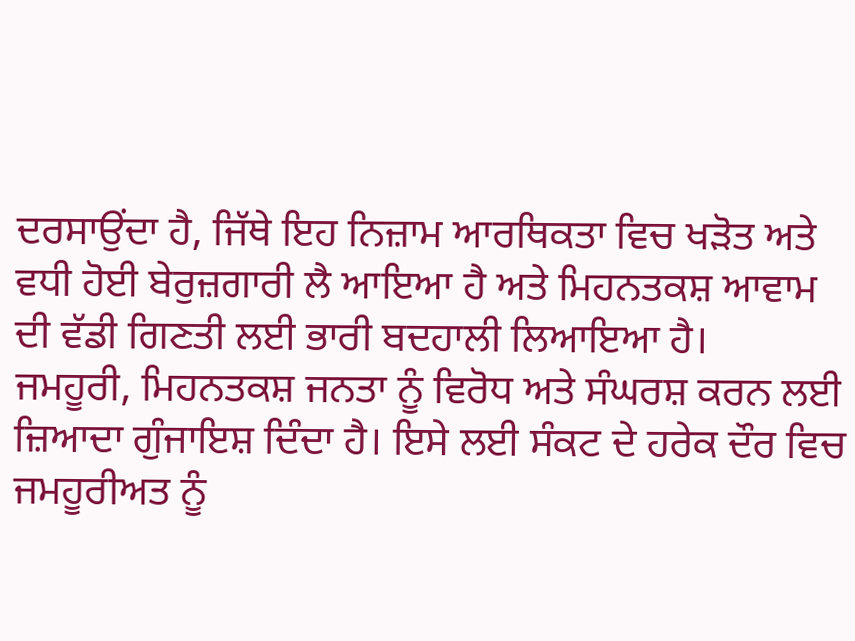ਦਰਸਾਉਂਦਾ ਹੈ, ਜਿੱਥੇ ਇਹ ਨਿਜ਼ਾਮ ਆਰਥਿਕਤਾ ਵਿਚ ਖੜੋਤ ਅਤੇ ਵਧੀ ਹੋਈ ਬੇਰੁਜ਼ਗਾਰੀ ਲੈ ਆਇਆ ਹੈ ਅਤੇ ਮਿਹਨਤਕਸ਼ ਆਵਾਮ ਦੀ ਵੱਡੀ ਗਿਣਤੀ ਲਈ ਭਾਰੀ ਬਦਹਾਲੀ ਲਿਆਇਆ ਹੈ।
ਜਮਹੂਰੀ, ਮਿਹਨਤਕਸ਼ ਜਨਤਾ ਨੂੰ ਵਿਰੋਧ ਅਤੇ ਸੰਘਰਸ਼ ਕਰਨ ਲਈ ਜ਼ਿਆਦਾ ਗੁੰਜਾਇਸ਼ ਦਿੰਦਾ ਹੈ। ਇਸੇ ਲਈ ਸੰਕਟ ਦੇ ਹਰੇਕ ਦੌਰ ਵਿਚ ਜਮਹੂਰੀਅਤ ਨੂੰ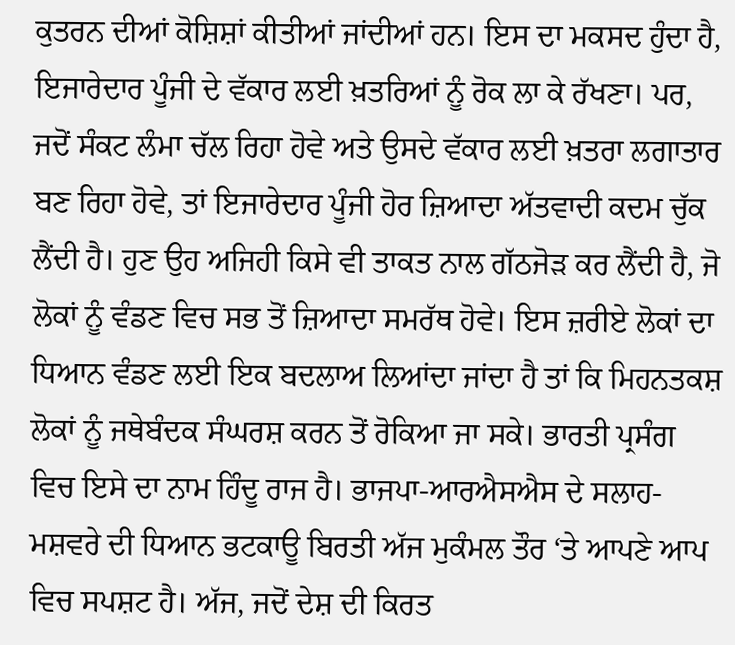ਕੁਤਰਨ ਦੀਆਂ ਕੋਸ਼ਿਸ਼ਾਂ ਕੀਤੀਆਂ ਜਾਂਦੀਆਂ ਹਨ। ਇਸ ਦਾ ਮਕਸਦ ਹੁੰਦਾ ਹੈ, ਇਜਾਰੇਦਾਰ ਪੂੰਜੀ ਦੇ ਵੱਕਾਰ ਲਈ ਖ਼ਤਰਿਆਂ ਨੂੰ ਰੋਕ ਲਾ ਕੇ ਰੱਖਣਾ। ਪਰ, ਜਦੋਂ ਸੰਕਟ ਲੰਮਾ ਚੱਲ ਰਿਹਾ ਹੋਵੇ ਅਤੇ ਉਸਦੇ ਵੱਕਾਰ ਲਈ ਖ਼ਤਰਾ ਲਗਾਤਾਰ ਬਣ ਰਿਹਾ ਹੋਵੇ, ਤਾਂ ਇਜਾਰੇਦਾਰ ਪੂੰਜੀ ਹੋਰ ਜ਼ਿਆਦਾ ਅੱਤਵਾਦੀ ਕਦਮ ਚੁੱਕ ਲੈਂਦੀ ਹੈ। ਹੁਣ ਉਹ ਅਜਿਹੀ ਕਿਸੇ ਵੀ ਤਾਕਤ ਨਾਲ ਗੱਠਜੋੜ ਕਰ ਲੈਂਦੀ ਹੈ, ਜੋ ਲੋਕਾਂ ਨੂੰ ਵੰਡਣ ਵਿਚ ਸਭ ਤੋਂ ਜ਼ਿਆਦਾ ਸਮਰੱਥ ਹੋਵੇ। ਇਸ ਜ਼ਰੀਏ ਲੋਕਾਂ ਦਾ ਧਿਆਨ ਵੰਡਣ ਲਈ ਇਕ ਬਦਲਾਅ ਲਿਆਂਦਾ ਜਾਂਦਾ ਹੈ ਤਾਂ ਕਿ ਮਿਹਨਤਕਸ਼ ਲੋਕਾਂ ਨੂੰ ਜਥੇਬੰਦਕ ਸੰਘਰਸ਼ ਕਰਨ ਤੋਂ ਰੋਕਿਆ ਜਾ ਸਕੇ। ਭਾਰਤੀ ਪ੍ਰਸੰਗ ਵਿਚ ਇਸੇ ਦਾ ਨਾਮ ਹਿੰਦੂ ਰਾਜ ਹੈ। ਭਾਜਪਾ-ਆਰਐਸਐਸ ਦੇ ਸਲਾਹ-ਮਸ਼ਵਰੇ ਦੀ ਧਿਆਨ ਭਟਕਾਊ ਬਿਰਤੀ ਅੱਜ ਮੁਕੰਮਲ ਤੌਰ ‘ਤੇ ਆਪਣੇ ਆਪ ਵਿਚ ਸਪਸ਼ਟ ਹੈ। ਅੱਜ, ਜਦੋਂ ਦੇਸ਼ ਦੀ ਕਿਰਤ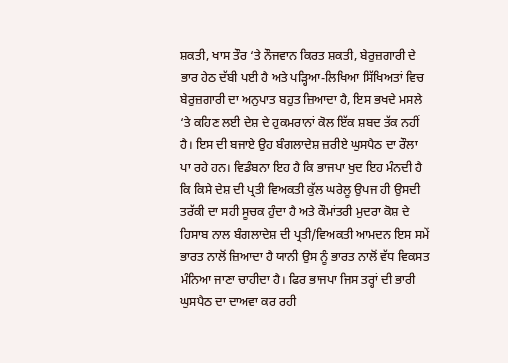ਸ਼ਕਤੀ, ਖਾਸ ਤੌਰ ‘ਤੇ ਨੌਜਵਾਨ ਕਿਰਤ ਸ਼ਕਤੀ, ਬੇਰੁਜ਼ਗਾਰੀ ਦੇ ਭਾਰ ਹੇਠ ਦੱਬੀ ਪਈ ਹੈ ਅਤੇ ਪੜ੍ਹਿਆ-ਲਿਖਿਆ ਸਿੱਖਿਅਤਾਂ ਵਿਚ ਬੇਰੁਜ਼ਗਾਰੀ ਦਾ ਅਨੁਪਾਤ ਬਹੁਤ ਜ਼ਿਆਦਾ ਹੈ, ਇਸ ਭਖਦੇ ਮਸਲੇ ‘ਤੇ ਕਹਿਣ ਲਈ ਦੇਸ਼ ਦੇ ਹੁਕਮਰਾਨਾਂ ਕੋਲ ਇੱਕ ਸ਼ਬਦ ਤੱਕ ਨਹੀਂ ਹੈ। ਇਸ ਦੀ ਬਜਾਏ ਉਹ ਬੰਗਲਾਦੇਸ਼ ਜ਼ਰੀਏ ਘੁਸਪੈਠ ਦਾ ਰੌਲਾ ਪਾ ਰਹੇ ਹਨ। ਵਿਡੰਬਨਾ ਇਹ ਹੈ ਕਿ ਭਾਜਪਾ ਖੁਦ ਇਹ ਮੰਨਦੀ ਹੈ ਕਿ ਕਿਸੇ ਦੇਸ਼ ਦੀ ਪ੍ਰਤੀ ਵਿਅਕਤੀ ਕੁੱਲ ਘਰੇਲੂ ਉਪਜ ਹੀ ਉਸਦੀ ਤਰੱਕੀ ਦਾ ਸਹੀ ਸੂਚਕ ਹੁੰਦਾ ਹੈ ਅਤੇ ਕੌਮਾਂਤਰੀ ਮੁਦਰਾ ਕੋਸ਼ ਦੇ ਹਿਸਾਬ ਨਾਲ ਬੰਗਲਾਦੇਸ਼ ਦੀ ਪ੍ਰਤੀ/ਵਿਅਕਤੀ ਆਮਦਨ ਇਸ ਸਮੇਂ ਭਾਰਤ ਨਾਲੋਂ ਜ਼ਿਆਦਾ ਹੈ ਯਾਨੀ ਉਸ ਨੂੰ ਭਾਰਤ ਨਾਲੋਂ ਵੱਧ ਵਿਕਸਤ ਮੰਨਿਆ ਜਾਣਾ ਚਾਹੀਦਾ ਹੈ। ਫਿਰ ਭਾਜਪਾ ਜਿਸ ਤਰ੍ਹਾਂ ਦੀ ਭਾਰੀ ਘੁਸਪੈਠ ਦਾ ਦਾਅਵਾ ਕਰ ਰਹੀ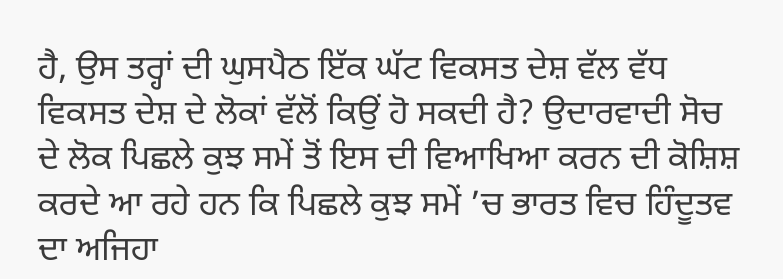ਹੈ, ਉਸ ਤਰ੍ਹਾਂ ਦੀ ਘੁਸਪੈਠ ਇੱਕ ਘੱਟ ਵਿਕਸਤ ਦੇਸ਼ ਵੱਲ ਵੱਧ ਵਿਕਸਤ ਦੇਸ਼ ਦੇ ਲੋਕਾਂ ਵੱਲੋਂ ਕਿਉਂ ਹੋ ਸਕਦੀ ਹੈ? ਉਦਾਰਵਾਦੀ ਸੋਚ ਦੇ ਲੋਕ ਪਿਛਲੇ ਕੁਝ ਸਮੇਂ ਤੋਂ ਇਸ ਦੀ ਵਿਆਖਿਆ ਕਰਨ ਦੀ ਕੋਸ਼ਿਸ਼ ਕਰਦੇ ਆ ਰਹੇ ਹਨ ਕਿ ਪਿਛਲੇ ਕੁਝ ਸਮੇਂ ’ਚ ਭਾਰਤ ਵਿਚ ਹਿੰਦੂਤਵ ਦਾ ਅਜਿਹਾ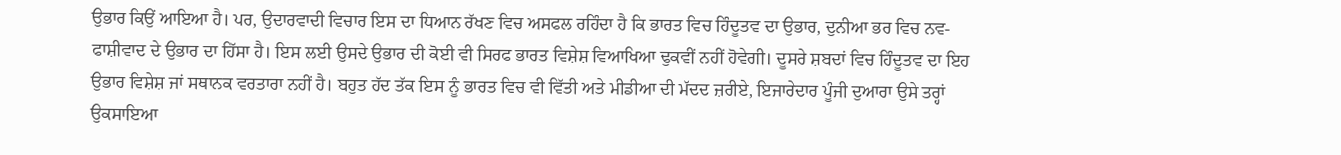ਉਭਾਰ ਕਿਉਂ ਆਇਆ ਹੈ। ਪਰ, ਉਦਾਰਵਾਦੀ ਵਿਚਾਰ ਇਸ ਦਾ ਧਿਆਨ ਰੱਖਣ ਵਿਚ ਅਸਫਲ ਰਹਿੰਦਾ ਹੈ ਕਿ ਭਾਰਤ ਵਿਚ ਹਿੰਦੂਤਵ ਦਾ ਉਭਾਰ, ਦੁਨੀਆ ਭਰ ਵਿਚ ਨਵ-ਫਾਸ਼ੀਵਾਦ ਦੇ ਉਭਾਰ ਦਾ ਹਿੱਸਾ ਹੈ। ਇਸ ਲਈ ਉਸਦੇ ਉਭਾਰ ਦੀ ਕੋਈ ਵੀ ਸਿਰਫ ਭਾਰਤ ਵਿਸ਼ੇਸ਼ ਵਿਆਖਿਆ ਢੁਕਵੀਂ ਨਹੀਂ ਹੋਵੇਗੀ। ਦੂਸਰੇ ਸ਼ਬਦਾਂ ਵਿਚ ਹਿੰਦੂਤਵ ਦਾ ਇਹ ਉਭਾਰ ਵਿਸ਼ੇਸ਼ ਜਾਂ ਸਥਾਨਕ ਵਰਤਾਰਾ ਨਹੀਂ ਹੈ। ਬਹੁਤ ਹੱਦ ਤੱਕ ਇਸ ਨੂੰ ਭਾਰਤ ਵਿਚ ਵੀ ਵਿੱਤੀ ਅਤੇ ਮੀਡੀਆ ਦੀ ਮੱਦਦ ਜ਼ਰੀਏ, ਇਜਾਰੇਦਾਰ ਪੂੰਜੀ ਦੁਆਰਾ ਉਸੇ ਤਰ੍ਹਾਂ ਉਕਸਾਇਆ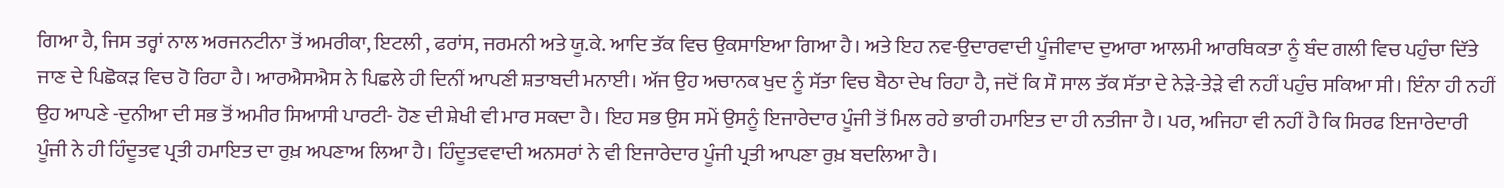ਗਿਆ ਹੈ, ਜਿਸ ਤਰ੍ਹਾਂ ਨਾਲ ਅਰਜਨਟੀਨਾ ਤੋਂ ਅਮਰੀਕਾ, ਇਟਲੀ , ਫਰਾਂਸ, ਜਰਮਨੀ ਅਤੇ ਯੂ.ਕੇ. ਆਦਿ ਤੱਕ ਵਿਚ ਉਕਸਾਇਆ ਗਿਆ ਹੈ। ਅਤੇ ਇਹ ਨਵ-ਉਦਾਰਵਾਦੀ ਪੂੰਜੀਵਾਦ ਦੁਆਰਾ ਆਲਮੀ ਆਰਥਿਕਤਾ ਨੂੰ ਬੰਦ ਗਲੀ ਵਿਚ ਪਹੁੰਚਾ ਦਿੱਤੇ ਜਾਣ ਦੇ ਪਿਛੋਕੜ ਵਿਚ ਹੋ ਰਿਹਾ ਹੈ। ਆਰਐਸਐਸ ਨੇ ਪਿਛਲੇ ਹੀ ਦਿਨੀਂ ਆਪਣੀ ਸ਼ਤਾਬਦੀ ਮਨਾਈ। ਅੱਜ ਉਹ ਅਚਾਨਕ ਖੁਦ ਨੂੰ ਸੱਤਾ ਵਿਚ ਬੈਠਾ ਦੇਖ ਰਿਹਾ ਹੈ, ਜਦੋਂ ਕਿ ਸੌ ਸਾਲ ਤੱਕ ਸੱਤਾ ਦੇ ਨੇੜੇ-ਤੇੜੇ ਵੀ ਨਹੀਂ ਪਹੁੰਚ ਸਕਿਆ ਸੀ। ਇੰਨਾ ਹੀ ਨਹੀਂ ਉਹ ਆਪਣੇ -ਦੁਨੀਆ ਦੀ ਸਭ ਤੋਂ ਅਮੀਰ ਸਿਆਸੀ ਪਾਰਟੀ- ਹੋਣ ਦੀ ਸ਼ੇਖੀ ਵੀ ਮਾਰ ਸਕਦਾ ਹੈ। ਇਹ ਸਭ ਉਸ ਸਮੇਂ ਉਸਨੂੰ ਇਜਾਰੇਦਾਰ ਪੂੰਜੀ ਤੋਂ ਮਿਲ ਰਹੇ ਭਾਰੀ ਹਮਾਇਤ ਦਾ ਹੀ ਨਤੀਜਾ ਹੈ। ਪਰ, ਅਜਿਹਾ ਵੀ ਨਹੀਂ ਹੈ ਕਿ ਸਿਰਫ ਇਜਾਰੇਦਾਰੀ ਪੂੰਜੀ ਨੇ ਹੀ ਹਿੰਦੂਤਵ ਪ੍ਰਤੀ ਹਮਾਇਤ ਦਾ ਰੁਖ਼ ਅਪਣਾਅ ਲਿਆ ਹੈ। ਹਿੰਦੂਤਵਵਾਦੀ ਅਨਸਰਾਂ ਨੇ ਵੀ ਇਜਾਰੇਦਾਰ ਪੂੰਜੀ ਪ੍ਰਤੀ ਆਪਣਾ ਰੁਖ਼ ਬਦਲਿਆ ਹੈ।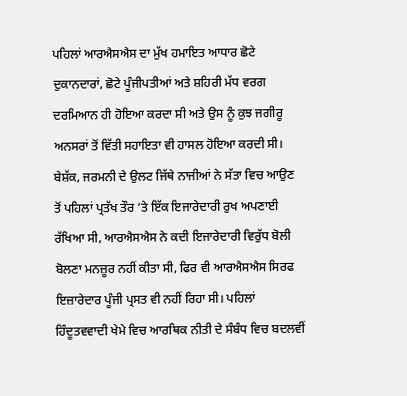ਪਹਿਲਾਂ ਆਰਐਸਐਸ ਦਾ ਮੁੱਖ ਹਮਾਇਤ ਆਧਾਰ ਛੋਟੇ ਦੁਕਾਨਦਾਰਾਂ, ਛੋਟੇ ਪੂੰਜੀਪਤੀਆਂ ਅਤੇ ਸ਼ਹਿਰੀ ਮੱਧ ਵਰਗ ਦਰਮਿਆਨ ਹੀ ਹੋਇਆ ਕਰਦਾ ਸੀ ਅਤੇ ਉਸ ਨੂੰ ਕੁਝ ਜਗੀਰੂ ਅਨਸਰਾਂ ਤੋਂ ਵਿੱਤੀ ਸਹਾਇਤਾ ਵੀ ਹਾਸਲ ਹੋਇਆ ਕਰਦੀ ਸੀ। ਬੇਸ਼ੱਕ, ਜਰਮਨੀ ਦੇ ਉਲਟ ਜਿੱਥੇ ਨਾਜੀਆਂ ਨੇ ਸੱਤਾ ਵਿਚ ਆਉਣ ਤੋਂ ਪਹਿਲਾਂ ਪ੍ਰਤੱਖ ਤੌਰ ‘ਤੇ ਇੱਕ ਇਜਾਰੇਦਾਰੀ ਰੁਖ ਅਪਣਾਈ ਰੱਖਿਆ ਸੀ, ਆਰਐਸਐਸ ਨੇ ਕਦੀ ਇਜਾਰੇਦਾਰੀ ਵਿਰੁੱਧ ਬੋਲੀ ਬੋਲਣਾ ਮਨਜ਼ੂਰ ਨਹੀਂ ਕੀਤਾ ਸੀ, ਫਿਰ ਵੀ ਆਰਐਸਐਸ ਸਿਰਫ ਇਜ਼ਾਰੇਦਾਰ ਪੂੰਜੀ ਪ੍ਰਸਤ ਵੀ ਨਹੀਂ ਰਿਹਾ ਸੀ। ਪਹਿਲਾਂ ਹਿੰਦੂਤਵਵਾਦੀ ਖੇਮੇ ਵਿਚ ਆਰਥਿਕ ਨੀਤੀ ਦੇ ਸੰਬੰਧ ਵਿਚ ਬਦਲਵੀਂ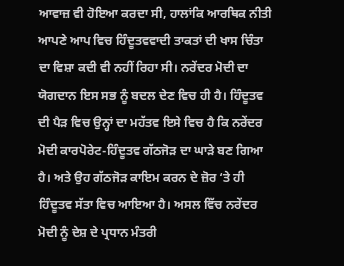ਆਵਾਜ਼ ਵੀ ਹੋਇਆ ਕਰਦਾ ਸੀ, ਹਾਲਾਂਕਿ ਆਰਥਿਕ ਨੀਤੀ ਆਪਣੇ ਆਪ ਵਿਚ ਹਿੰਦੂਤਵਵਾਦੀ ਤਾਕਤਾਂ ਦੀ ਖਾਸ ਚਿੰਤਾ ਦਾ ਵਿਸ਼ਾ ਕਦੀ ਵੀ ਨਹੀਂ ਰਿਹਾ ਸੀ। ਨਰੇਂਦਰ ਮੋਦੀ ਦਾ ਯੋਗਦਾਨ ਇਸ ਸਭ ਨੂੰ ਬਦਲ ਦੇਣ ਵਿਚ ਹੀ ਹੈ। ਹਿੰਦੂਤਵ ਦੀ ਪੈੜ ਵਿਚ ਉਨ੍ਹਾਂ ਦਾ ਮਹੱਤਵ ਇਸੇ ਵਿਚ ਹੈ ਕਿ ਨਰੇਂਦਰ ਮੋਦੀ ਕਾਰਪੋਰੇਟ-ਹਿੰਦੂਤਵ ਗੱਠਜੋੜ ਦਾ ਘਾੜੇ ਬਣ ਗਿਆ ਹੈ। ਅਤੇ ਉਹ ਗੱਠਜੋੜ ਕਾਇਮ ਕਰਨ ਦੇ ਜ਼ੋਰ ‘ਤੇ ਹੀ ਹਿੰਦੂਤਵ ਸੱਤਾ ਵਿਚ ਆਇਆ ਹੈ। ਅਸਲ ਵਿੱਚ ਨਰੇਂਦਰ ਮੋਦੀ ਨੂੰ ਦੇਸ਼ ਦੇ ਪ੍ਰਧਾਨ ਮੰਤਰੀ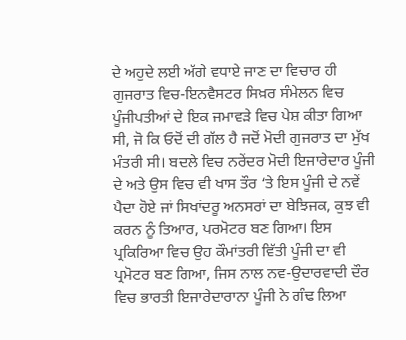ਦੇ ਅਹੁਦੇ ਲਈ ਅੱਗੇ ਵਧਾਏ ਜਾਣ ਦਾ ਵਿਚਾਰ ਹੀ ਗੁਜਰਾਤ ਵਿਚ-ਇਨਵੈਸਟਰ ਸਿਖ਼ਰ ਸੰਮੇਲਨ ਵਿਚ ਪੂੰਜੀਪਤੀਆਂ ਦੇ ਇਕ ਜਮਾਵੜੇ ਵਿਚ ਪੇਸ਼ ਕੀਤਾ ਗਿਆ ਸੀ, ਜੋ ਕਿ ਓਦੋਂ ਦੀ ਗੱਲ ਹੈ ਜਦੋਂ ਮੋਦੀ ਗੁਜਰਾਤ ਦਾ ਮੁੱਖ ਮੰਤਰੀ ਸੀ। ਬਦਲੇ ਵਿਚ ਨਰੇਂਦਰ ਮੋਦੀ ਇਜਾਰੇਦਾਰ ਪੂੰਜੀ ਦੇ ਅਤੇ ਉਸ ਵਿਚ ਵੀ ਖਾਸ ਤੌਰ ‘ਤੇ ਇਸ ਪੂੰਜੀ ਦੇ ਨਵੇਂ ਪੈਦਾ ਹੋਏ ਜਾਂ ਸਿਖਾਂਦਰੂ ਅਨਸਰਾਂ ਦਾ ਬੇਝਿਜਕ, ਕੁਝ ਵੀ ਕਰਨ ਨੂੰ ਤਿਆਰ, ਪਰਮੋਟਰ ਬਣ ਗਿਆ। ਇਸ ਪ੍ਰਕਿਰਿਆ ਵਿਚ ਉਹ ਕੌਮਾਂਤਰੀ ਵਿੱਤੀ ਪੂੰਜੀ ਦਾ ਵੀ ਪ੍ਰਮੋਟਰ ਬਣ ਗਿਆ, ਜਿਸ ਨਾਲ ਨਵ-ਉਦਾਰਵਾਦੀ ਦੌਰ ਵਿਚ ਭਾਰਤੀ ਇਜਾਰੇਦਾਰਾਨਾ ਪੂੰਜੀ ਨੇ ਗੰਢ ਲਿਆ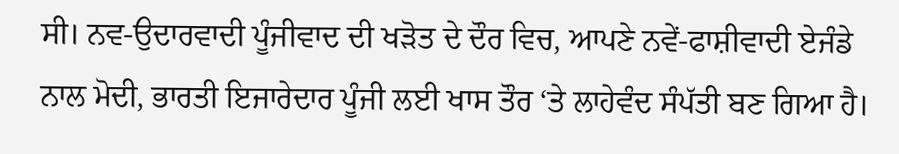ਸੀ। ਨਵ-ਉਦਾਰਵਾਦੀ ਪੂੰਜੀਵਾਦ ਦੀ ਖੜੋਤ ਦੇ ਦੌਰ ਵਿਚ, ਆਪਣੇ ਨਵੇਂ-ਫਾਸ਼ੀਵਾਦੀ ਏਜੰਡੇ ਨਾਲ ਮੋਦੀ, ਭਾਰਤੀ ਇਜਾਰੇਦਾਰ ਪੂੰਜੀ ਲਈ ਖਾਸ ਤੌਰ ‘ਤੇ ਲਾਹੇਵੰਦ ਸੰਪੱਤੀ ਬਣ ਗਿਆ ਹੈ।